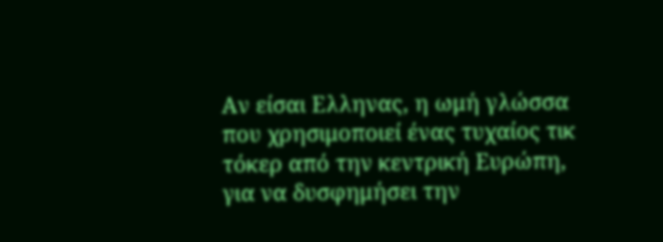Αν είσαι Ελληνας, η ωμή γλώσσα που χρησιμοποιεί ένας τυχαίος τικ τόκερ από την κεντρική Ευρώπη, για να δυσφημήσει την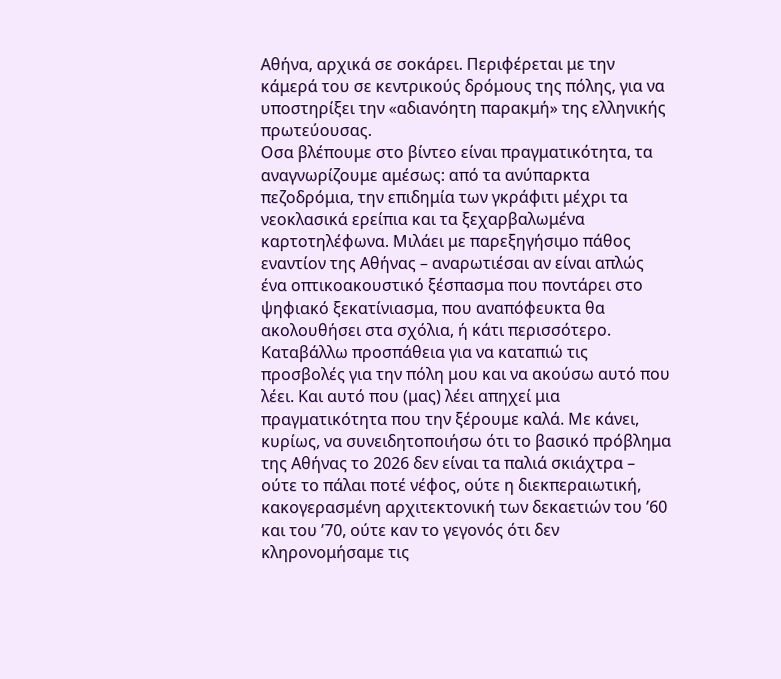Αθήνα, αρχικά σε σοκάρει. Περιφέρεται με την κάμερά του σε κεντρικούς δρόμους της πόλης, για να υποστηρίξει την «αδιανόητη παρακμή» της ελληνικής πρωτεύουσας.
Οσα βλέπουμε στο βίντεο είναι πραγματικότητα, τα αναγνωρίζουμε αμέσως: από τα ανύπαρκτα πεζοδρόμια, την επιδημία των γκράφιτι μέχρι τα νεοκλασικά ερείπια και τα ξεχαρβαλωμένα καρτοτηλέφωνα. Μιλάει με παρεξηγήσιμο πάθος εναντίον της Αθήνας – αναρωτιέσαι αν είναι απλώς ένα οπτικοακουστικό ξέσπασμα που ποντάρει στο ψηφιακό ξεκατίνιασμα, που αναπόφευκτα θα ακολουθήσει στα σχόλια, ή κάτι περισσότερο.
Καταβάλλω προσπάθεια για να καταπιώ τις προσβολές για την πόλη μου και να ακούσω αυτό που λέει. Και αυτό που (μας) λέει απηχεί μια πραγματικότητα που την ξέρουμε καλά. Με κάνει, κυρίως, να συνειδητοποιήσω ότι το βασικό πρόβλημα της Αθήνας το 2026 δεν είναι τα παλιά σκιάχτρα – ούτε το πάλαι ποτέ νέφος, ούτε η διεκπεραιωτική, κακογερασμένη αρχιτεκτονική των δεκαετιών του ’60 και του ’70, ούτε καν το γεγονός ότι δεν κληρονομήσαμε τις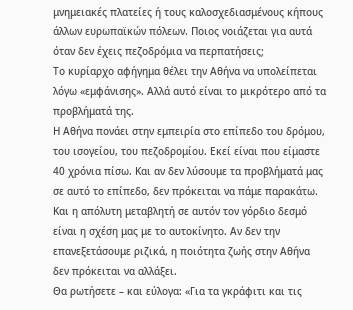μνημειακές πλατείες ή τους καλοσχεδιασμένους κήπους άλλων ευρωπαϊκών πόλεων. Ποιος νοιάζεται για αυτά όταν δεν έχεις πεζοδρόμια να περπατήσεις;
Το κυρίαρχο αφήγημα θέλει την Αθήνα να υπολείπεται λόγω «εμφάνισης». Αλλά αυτό είναι το μικρότερο από τα προβλήματά της.
Η Αθήνα πονάει στην εμπειρία στο επίπεδο του δρόμου, του ισογείου, του πεζοδρομίου. Εκεί είναι που είμαστε 40 χρόνια πίσω. Και αν δεν λύσουμε τα προβλήματά μας σε αυτό το επίπεδο, δεν πρόκειται να πάμε παρακάτω. Και η απόλυτη μεταβλητή σε αυτόν τον γόρδιο δεσμό είναι η σχέση μας με το αυτοκίνητο. Αν δεν την επανεξετάσουμε ριζικά, η ποιότητα ζωής στην Αθήνα δεν πρόκειται να αλλάξει.
Θα ρωτήσετε – και εύλογα: «Για τα γκράφιτι και τις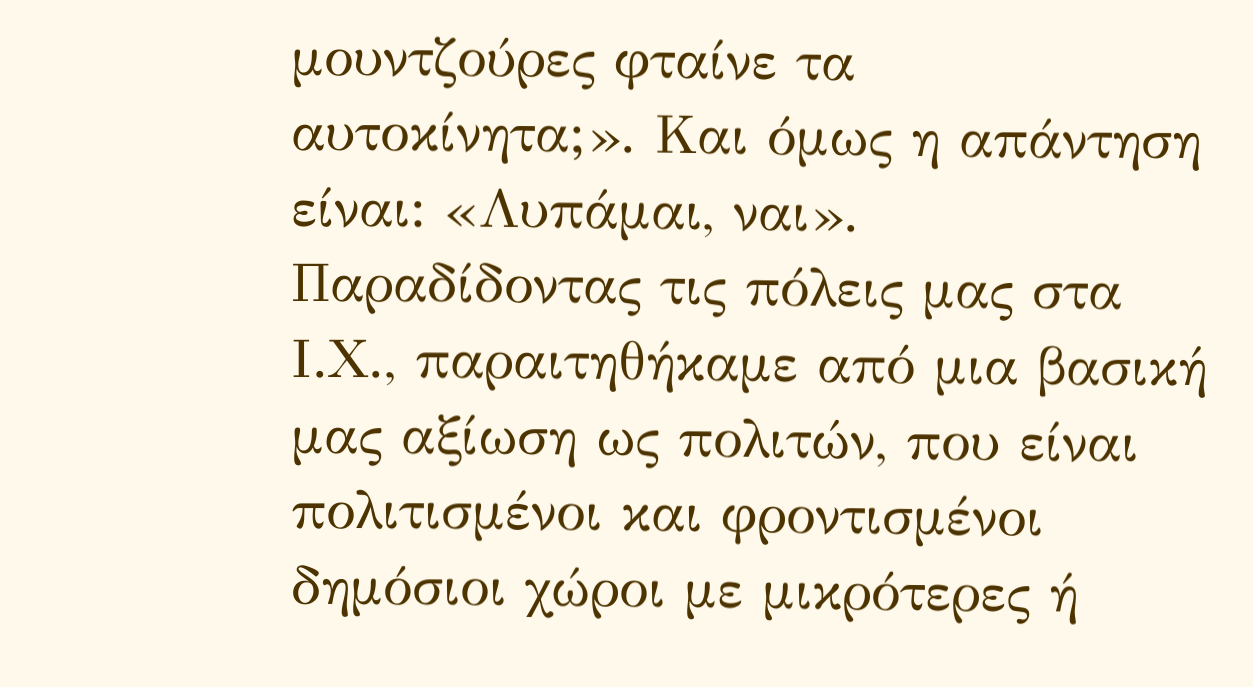μουντζούρες φταίνε τα αυτοκίνητα;». Και όμως η απάντηση είναι: «Λυπάμαι, ναι». Παραδίδοντας τις πόλεις μας στα Ι.Χ., παραιτηθήκαμε από μια βασική μας αξίωση ως πολιτών, που είναι πολιτισμένοι και φροντισμένοι δημόσιοι χώροι με μικρότερες ή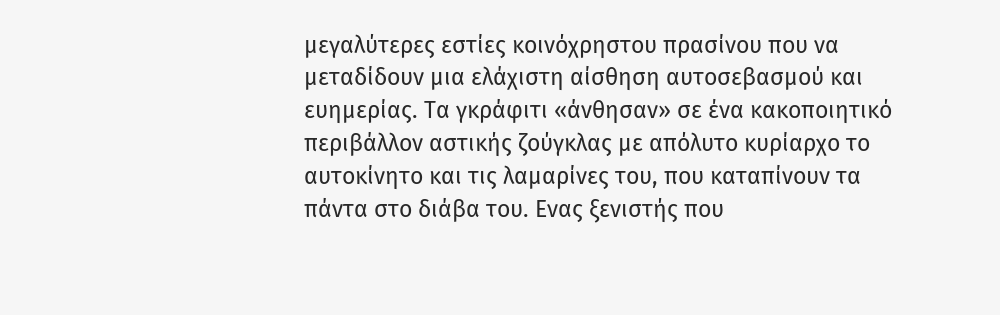μεγαλύτερες εστίες κοινόχρηστου πρασίνου που να μεταδίδουν μια ελάχιστη αίσθηση αυτοσεβασμού και ευημερίας. Τα γκράφιτι «άνθησαν» σε ένα κακοποιητικό περιβάλλον αστικής ζούγκλας με απόλυτο κυρίαρχο το αυτοκίνητο και τις λαμαρίνες του, που καταπίνουν τα πάντα στο διάβα του. Ενας ξενιστής που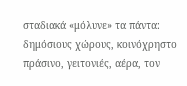σταδιακά «μόλυνε» τα πάντα: δημόσιους χώρους, κοινόχρηστο πράσινο, γειτονιές, αέρα, τον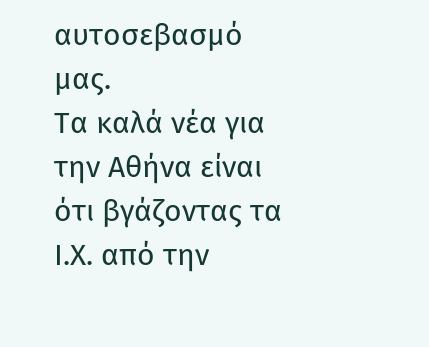αυτοσεβασμό μας.
Τα καλά νέα για την Αθήνα είναι ότι βγάζοντας τα Ι.Χ. από την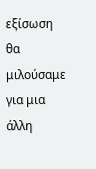εξίσωση θα μιλούσαμε για μια άλλη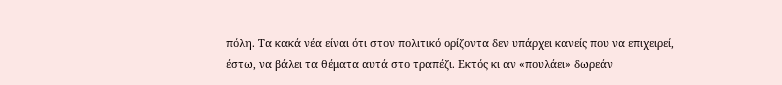πόλη. Τα κακά νέα είναι ότι στον πολιτικό ορίζοντα δεν υπάρχει κανείς που να επιχειρεί, έστω, να βάλει τα θέματα αυτά στο τραπέζι. Εκτός κι αν «πουλάει» δωρεάν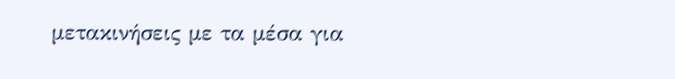μετακινήσεις με τα μέσα για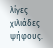λίγες χιλιάδες ψήφους.